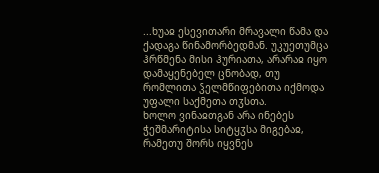...ხუაჲ ესევითარი მრავალი წამა და ქადაგა წინამორბედმან. უკუეთუმცა ჰრწმენა მისი ჰურიათა, არარაჲ იყო დამაყენებელ ცნობად, თუ რომლითა ჴელმწიფებითა იქმოდა უფალი საქმეთა თჳსთა.
ხოლო ვინაჲთგან არა ინებეს ჭეშმარიტისა სიტყჳსა მიგებაჲ, რამეთუ შორს იყვნეს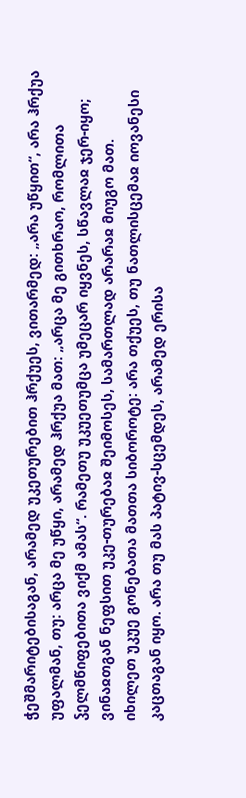ჭეშმარიტებისაგან, არამედ უკეთურებით ჰრქუეს, ვითარმედ: „არა უწყით“, არა ჰრქუა უფალმან, თუ: არცა მე უწყი, არამედ ჰრქუა მათ: „არცა მე გითხრაო, რომლითა ჴელმწიფებითა ვიქმ ამას“. რამეთუ უკუეთუმცა უმეცარ იყვნეს, სწავლაჲ ჯერ-იყო; ვინაჲთგან ნეფსით უკე-თურებაჲ შეიმოსეს, სამართლად არარაჲ მიუგო მათ.
იხილეთ უკუე გონებათა მათთა სიბოროტე: არა თქუეს, თუ ნათლისცემაჲ იოვანესი კაცთაგან იყო. არა თუ მას პატივ-სცემდეს, არამედ ერისა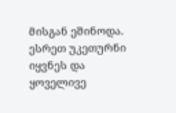მისგან ეშინოდა. ესრეთ უკეთურნი იყვნეს და ყოველივე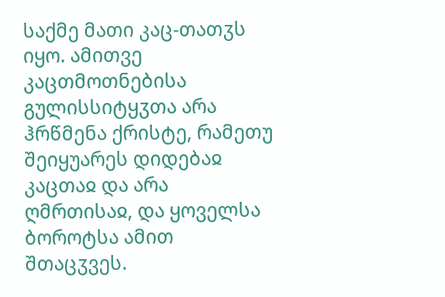საქმე მათი კაც-თათჳს იყო. ამითვე კაცთმოთნებისა გულისსიტყჳთა არა ჰრწმენა ქრისტე, რამეთუ შეიყუარეს დიდებაჲ კაცთაჲ და არა ღმრთისაჲ, და ყოველსა ბოროტსა ამით შთაცჳვეს.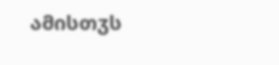ამისთჳს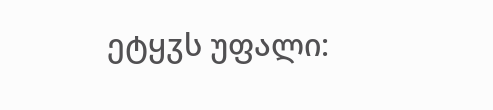ეტყჳს უფალი: